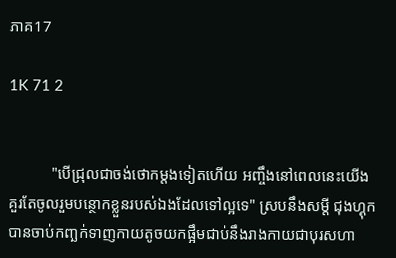ភាគ17

1K 71 2


           "បើជ្រុលជាចង់ថោកម្ដងទៀតហើយ អញ្ចឹងនៅពេលនេះយើងគួរតែចូលរួមបន្ថោកខ្លួនរបស់ឯងដែលទៅល្អទេ" ស្របនឹងសម្ដី ជុងហ្គុកបានចាប់កញ្ឆក់ទាញកាយតូចយកផ្អឹមជាប់នឹងរាងកាយជាបុរសហា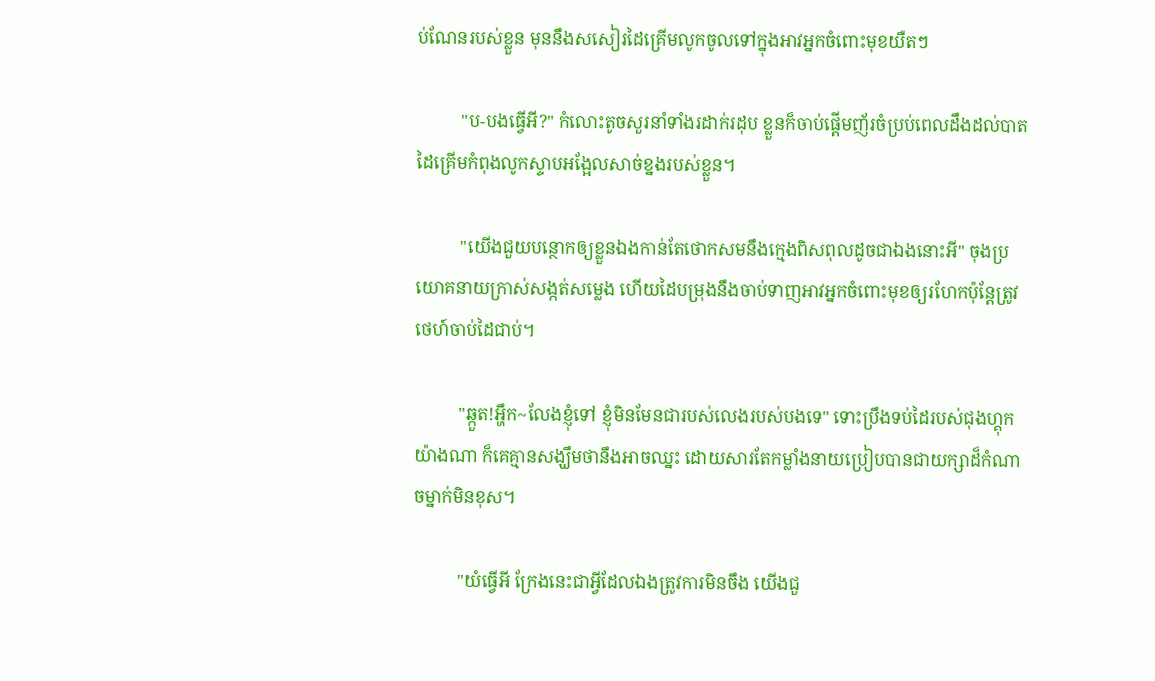ប់ណែនរបស់ខ្លួន មុននឹងសសៀរដៃគ្រើមលូកចូលទៅក្នុងអាវអ្នកចំពោះមុខយឺតៗ

          "ប-បងធ្វើអី?" កំលោះតូចសួរនាំទាំងរដាក់រដុប ខ្លួនក៏ចាប់ផ្ដើមញ័រចំប្រប់ពេលដឹងដល់បាតដៃគ្រើមកំពុងលូកស្ទាបអង្អែលសាច់ខ្នងរបស់ខ្លួន។

          "យើងជួយបន្ថោកឲ្យខ្លួនឯងកាន់តែថោកសមនឹងក្មេងពិសពុលដូចជាឯងនោះអី" ចុងប្រយោគនាយក្រាស់សង្កត់សម្លេង ហើយដៃបម្រុងនឹងចាប់ទាញអាវអ្នកចំពោះមុខឲ្យរហែកប៉ុន្តែត្រូវថេហ៍ចាប់ដៃជាប់។

          "ឆ្កួត!អ្ហឹក~លែងខ្ញុំទៅ ខ្ញុំមិនមែនជារបស់លេងរបស់បងទេ" ទោះប្រឹងទប់ដៃរបស់ជុងហ្គុកយ៉ាងណា ក៏គេគ្មានសង្ឃឹមថានឹងអាចឈ្នះ ដោយសារតែកម្លាំងនាយប្រៀបបានជាយក្សាដ៏កំណាចម្នាក់មិនខុស។

          "យំធ្វើអី ក្រែងនេះជាអ្វីដែលឯងត្រូវការមិនចឹង យើងជួ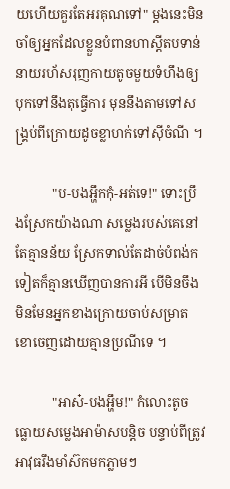យហើយគួរតែអរគុណទៅ" ម្ដងនេះមិនចាំឲ្យអ្នកដែលខ្លួនបំពានហាស្ដីតបទាន់ នាយរហ័សរុញកាយតូចមួយទំហឹងឲ្យបុកទៅនឹងតុធ្វើការ មុននឹងតាមទៅសង្គ្រប់ពីក្រោយដូចខ្លាហក់ទៅស៊ីចំណី ។

           "ប-បងអ្ហឹកកុំ-អត់ទេ!" ទោះប្រឹងស្រែកយ៉ាងណា សម្លេងរបស់គេនៅតែគ្មានន័យ ស្រែកទាល់តែដាច់បំពង់កទៀតក៏គ្មានឃើញបានការអី បើមិនចឹងមិនមែនអ្នកខាងក្រោយចាប់សម្រាតខោចេញដោយគ្មានប្រណីទេ ។

           "អាស៎-បងអ្ហឹម!" កំលោះតូចធ្លោយសម្លេងអាម៉ាសបន្តិច បន្ទាប់ពីត្រូវអាវុធរឹងមាំស៊កមកភ្លាមៗ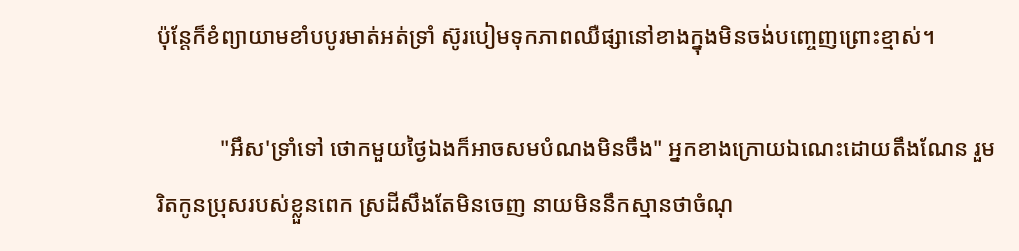ប៉ុន្តែក៏ខំព្យាយាមខាំបបូរមាត់អត់ទ្រាំ ស៊ូរបៀមទុកភាពឈឺផ្សានៅខាងក្នុងមិនចង់បញ្ចេញព្រោះខ្មាស់។

           "អឹស'ទ្រាំទៅ ថោកមួយថ្ងៃឯងក៏អាចសមបំណងមិនចឹង" អ្នកខាងក្រោយឯណេះដោយតឹងណែន រួមរិតកូនប្រុសរបស់ខ្លួនពេក ស្រដីសឹងតែមិនចេញ នាយមិននឹកស្មានថាចំណុ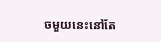ចមួយនេះនៅតែ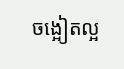ចង្អៀតល្អ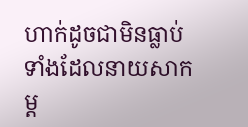ហាក់ដូចជាមិនធ្លាប់ទាំងដែលនាយសាកម្ដ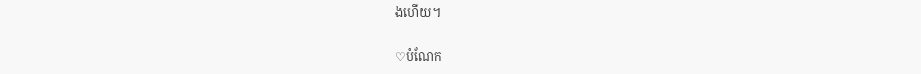ងហើយ។

♡បំណែក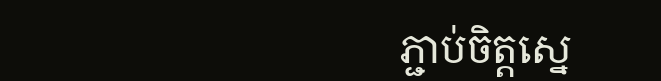ភ្ជាប់ចិត្តស្នេ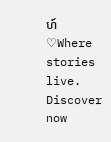ហ៍♡Where stories live. Discover now